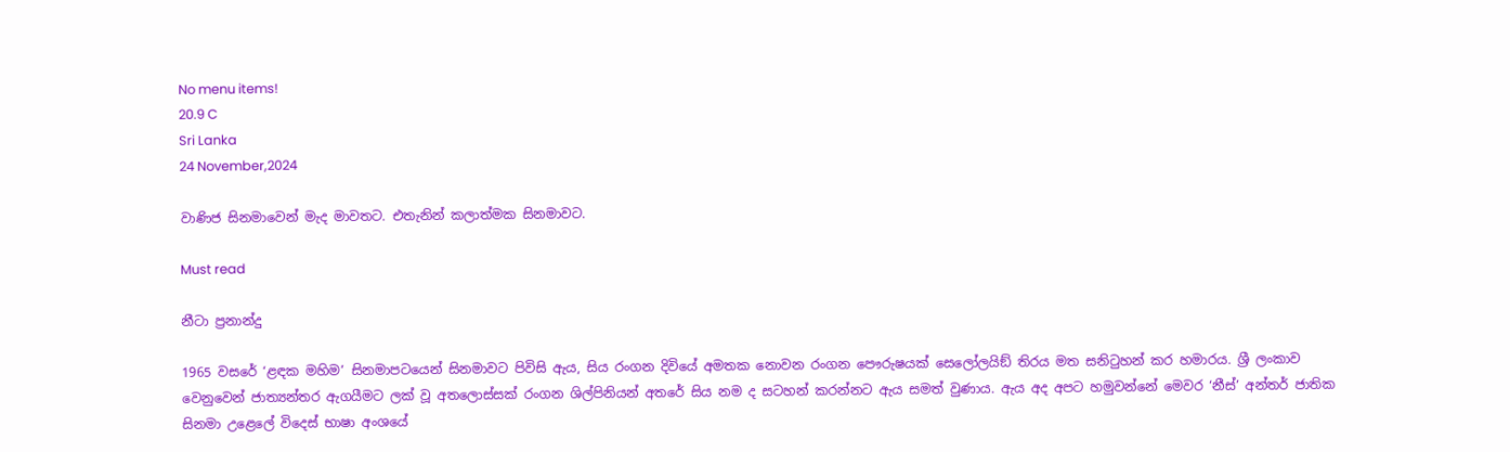No menu items!
20.9 C
Sri Lanka
24 November,2024

වාණිජ සිනමාවෙන් මැද මාවතට. එතැනින් කලාත්මක සිනමාවට.

Must read

නීටා ප්‍රනාන්දු

1965 වසරේ ‘ළඳක මහිම’ සිනමාපටයෙන් සිනමාවට පිවිසි ඇය, සිය රංගන දිවියේ අමතක නොවන රංගන පෞරුෂයක් සෙලෝලයිඞ් තිරය මත සනිටුහන් කර හමාරය. ශ්‍රී ලංකාව වෙනුවෙන් ජාත්‍යන්තර ඇගයීමට ලක් වූ අතලොස්සක් රංගන ශිල්පිනියන් අතරේ සිය නම ද සටහන් කරන්නට ඇය සමත් වුණාය. ඇය අද අපට හමුවන්නේ මෙවර ‘නීස්’ අන්තර් ජාතික සිනමා උළෙලේ විදෙස් භාෂා අංශයේ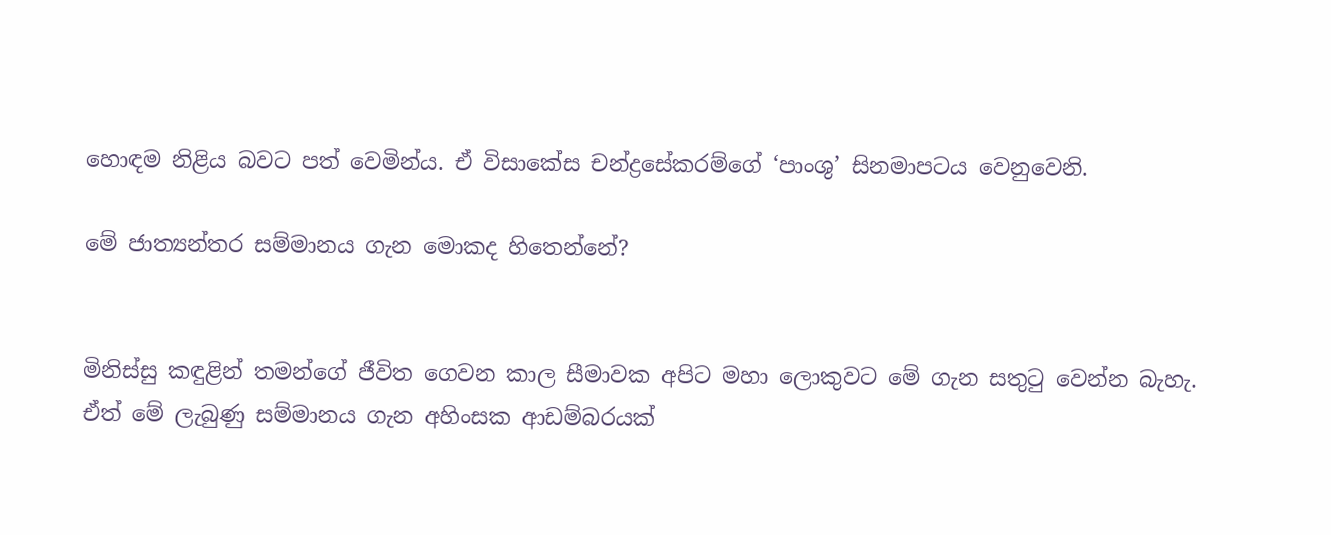හොඳම නිළිය බවට පත් වෙමින්ය. ඒ විසාකේස චන්ද්‍රසේකරම්ගේ ‘පාංශු’ සිනමාපටය වෙනුවෙනි.

මේ ජාත්‍යන්තර සම්මානය ගැන මොකද හිතෙන්නේ?


මිනිස්සු කඳුළින් තමන්ගේ ජීවිත ගෙවන කාල සීමාවක අපිට මහා ලොකුවට මේ ගැන සතුටු වෙන්න බැහැ. ඒත් මේ ලැබුණු සම්මානය ගැන අහිංසක ආඩම්බරයක්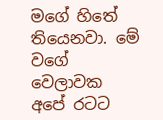මගේ හිතේ තියෙනවා. මේ වගේ වෙලාවක අපේ රටට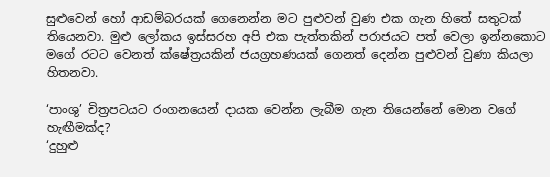සුළුවෙන් හෝ ආඩම්බරයක් ගෙනෙන්න මට පුළුවන් වුණ එක ගැන හිතේ සතුටක් තියෙනවා. මුළු ලෝකය ඉස්සරහ අපි එක පැත්තකින් පරාජයට පත් වෙලා ඉන්නකොට මගේ රටට වෙනත් ක්ෂේත්‍රයකින් ජයග්‍රහණයක් ගෙනත් දෙන්න පුළුවන් වුණා කියලා හිතනවා.

‘පාංශු’ චිත්‍රපටයට රංගනයෙන් දායක වෙන්න ලැබීම ගැන තියෙන්නේ මොන වගේ හැඟීමක්ද?
‘දුහුළු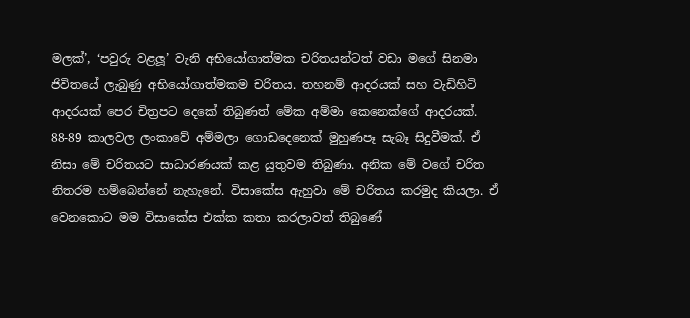මලක්’, ‘පවුරු වළලූ’ වැනි අභියෝගාත්මක චරිතයන්ටත් වඩා මගේ සිනමා ජිවිතයේ ලැබුණු අභියෝගාත්මකම චරිතය. තහනම් ආදරයක් සහ වැඩිහිටි ආදරයක් පෙර චිත්‍රපට දෙකේ තිබුණත් මේක අම්මා කෙනෙක්ගේ ආදරයක්. 88-89 කාලවල ලංකාවේ අම්මලා ගොඩදෙනෙක් මුහුණපෑ සැබෑ සිදුවීමක්. ඒ නිසා මේ චරිතයට සාධාරණයක් කළ යුතුවම තිබුණා. අනික මේ වගේ චරිත නිතරම හම්බෙන්නේ නැහැනේ. විසාකේස ඇහුවා මේ චරිතය කරමුද කියලා. ඒ වෙනකොට මම විසාකේස එක්ක කතා කරලාවත් තිබුණේ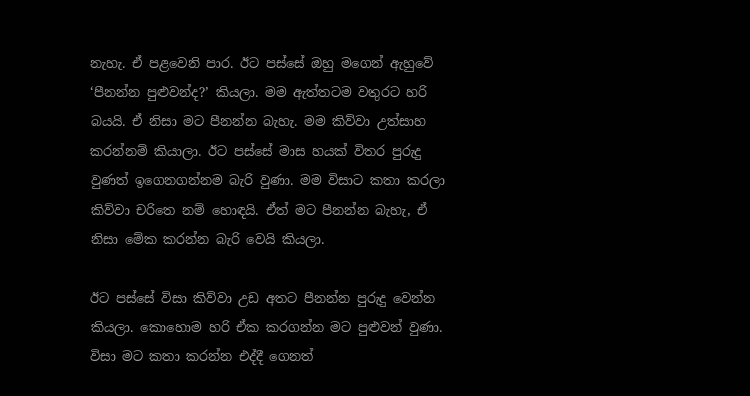නැහැ. ඒ පළවෙනි පාර. ඊට පස්සේ ඔහු මගෙන් ඇහුවේ ‘පීනන්න පුළුවන්ද?’ කියලා. මම ඇත්තටම වතුරට හරි බයයි. ඒ නිසා මට පීනන්න බැහැ. මම කිව්වා උත්සාහ කරන්නම් කියාලා. ඊට පස්සේ මාස හයක් විතර පුරුදු වුණත් ඉගෙනගන්නම බැරි වුණා. මම විසාට කතා කරලා කිව්වා චරිතෙ නම් හොඳයි. ඒත් මට පීනන්න බැහැ, ඒ නිසා මේක කරන්න බැරි වෙයි කියලා.

ඊට පස්සේ විසා කිව්වා උඩ අතට පීනන්න පුරුදු වෙන්න කියලා. කොහොම හරි ඒක කරගන්න මට පුළුවන් වුණා. විසා මට කතා කරන්න එද්දී ගෙනත්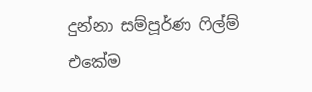දුන්නා සම්පූර්ණ ෆිල්ම් එකේම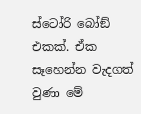ස්ටෝරි බෝඞ් එකක්. ඒක සෑහෙන්න වැදගත් වුණා මේ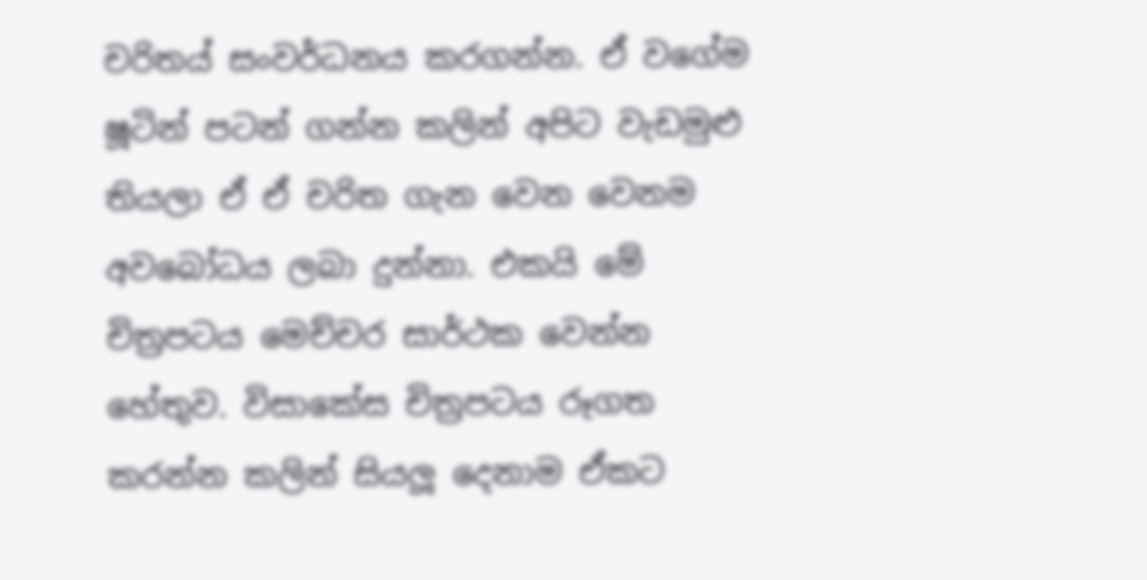චරිතය් සංවර්ධනය කරගන්න. ඒ වගේම ෂූටින් පටන් ගන්න කලින් අපිට වැඩමුළු තියලා ඒ ඒ චරිත ගැන වෙන වෙනම අවබෝධය ලබා දුන්නා. එකයි මේ චිත්‍රපටය මෙච්චර සාර්ථක වෙන්න හේතුව. විසාකේස චිත්‍රපටය රූගත කරන්න කලින් සියලූ දෙනාම ඒකට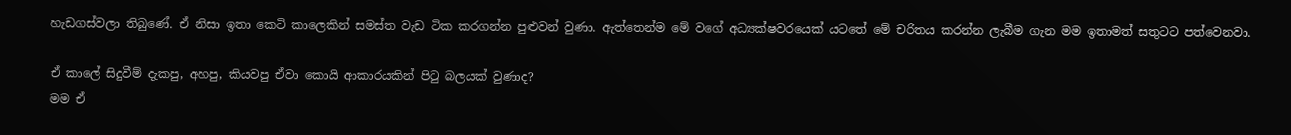හැඩගස්වලා තිබුණේ. ඒ නිසා ඉතා කෙටි කාලෙකින් සමස්ත වැඩ ටික කරගන්න පුළුවන් වුණා. ඇත්තෙන්ම මේ වගේ අධ්‍යක්ෂවරයෙක් යටතේ මේ චරිතය කරන්න ලැබීම ගැන මම ඉතාමත් සතුටට පත්වෙනවා.

ඒ කාලේ සිදුවීම් දැකපු, අහපු, කියවපු ඒවා කොයි ආකාරයකින් පිටු බලයක් වුණාද?
මම ඒ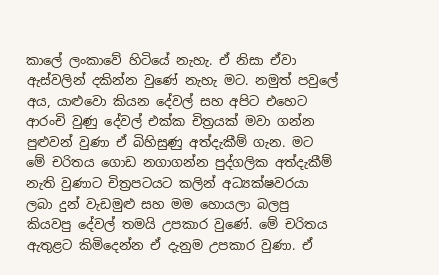කාලේ ලංකාවේ හිටියේ නැහැ. ඒ නිසා ඒවා ඇස්වලින් දකින්න වුණේ නැහැ මට. නමුත් පවුලේ අය, යාළුවො කියන දේවල් සහ අපිට එහෙට ආරංචි වුණු දේවල් එක්ක චිත්‍රයක් මවා ගන්න පුළුවන් වුණා ඒ බිහිසුණු අත්දැකීම් ගැන. මට මේ චරිතය ගොඩ නගාගන්න පුද්ගලික අත්දැකීම් නැති වුණාට චිත්‍රපටයට කලින් අධ්‍යක්ෂවරයා ලබා දුන් වැඩමුළු සහ මම හොයලා බලපු කියවපු දේවල් තමයි උපකාර වුණේ. මේ චරිතය ඇතුළට කිමිදෙන්න ඒ දැනුම උපකාර වුණා. ඒ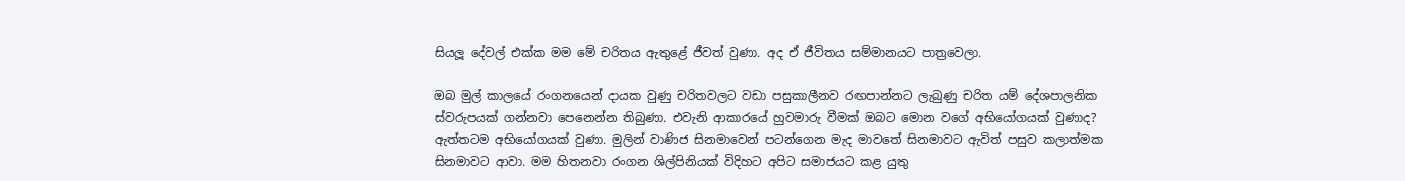සියලූ දේවල් එක්ක මම මේ චරිතය ඇතුළේ ජීවත් වුණා. අද ඒ ජීවිතය සම්මානයට පාත්‍රවෙලා.

ඔබ මුල් කාලයේ රංගනයෙන් දායක වුණු චරිතවලට වඩා පසුකාලීනව රඟපාන්නට ලැබුණු චරිත යම් දේශපාලනික ස්වරුපයක් ගන්නවා පෙනෙන්න තිබුණා. එවැනි ආකාරයේ හුවමාරු වීමක් ඔබට මොන වගේ අභියෝගයක් වුණාද?
ඇත්තටම අභියෝගයක් වුණා. මුලින් වාණිජ සිනමාවෙන් පටන්ගෙන මැද මාවතේ සිනමාවට ඇවිත් පසුව කලාත්මක සිනමාවට ආවා. මම හිතනවා රංගන ශිල්පිනියක් විදිහට අපිට සමාජයට කළ යුතු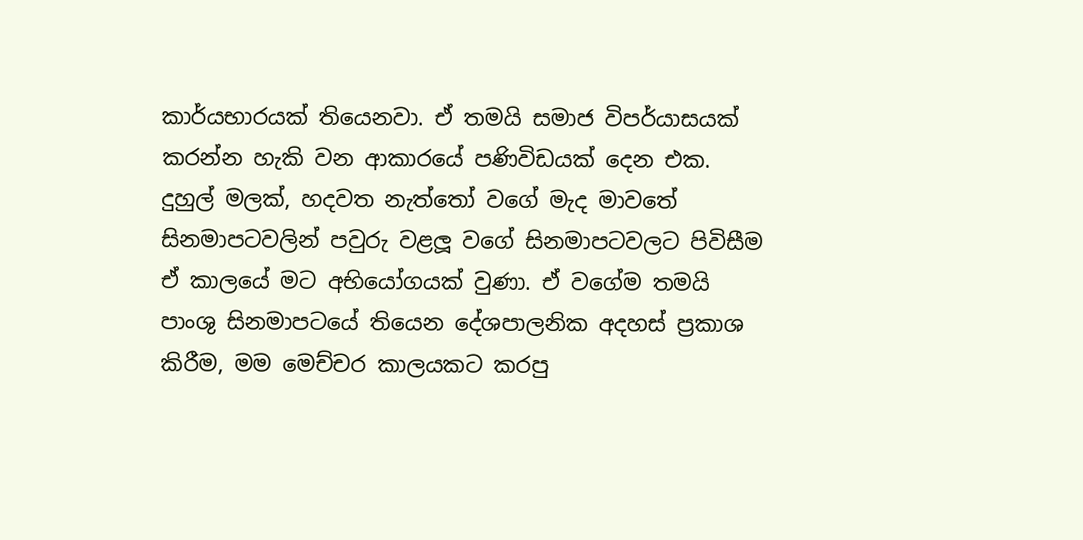කාර්යභාරයක් තියෙනවා. ඒ තමයි සමාජ විපර්යාසයක් කරන්න හැකි වන ආකාරයේ පණිවිඩයක් දෙන එක. දුහුල් මලක්, හදවත නැත්තෝ වගේ මැද මාවතේ සිනමාපටවලින් පවුරු වළලූ වගේ සිනමාපටවලට පිවිසීම ඒ කාලයේ මට අභියෝගයක් වුණා. ඒ වගේම තමයි පාංශු සිනමාපටයේ තියෙන දේශපාලනික අදහස් ප්‍රකාශ කිරීම, මම මෙච්චර කාලයකට කරපු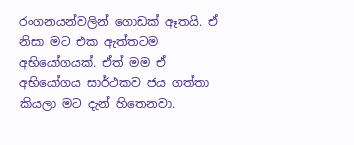රංගනයන්වලින් ගොඩක් ඈතයි. ඒ නිසා මට එක ඇත්තටම අභියෝගයක්. ඒත් මම ඒ අභියෝගය සාර්ථකව ජය ගත්තා කියලා මට දැන් හිතෙනවා.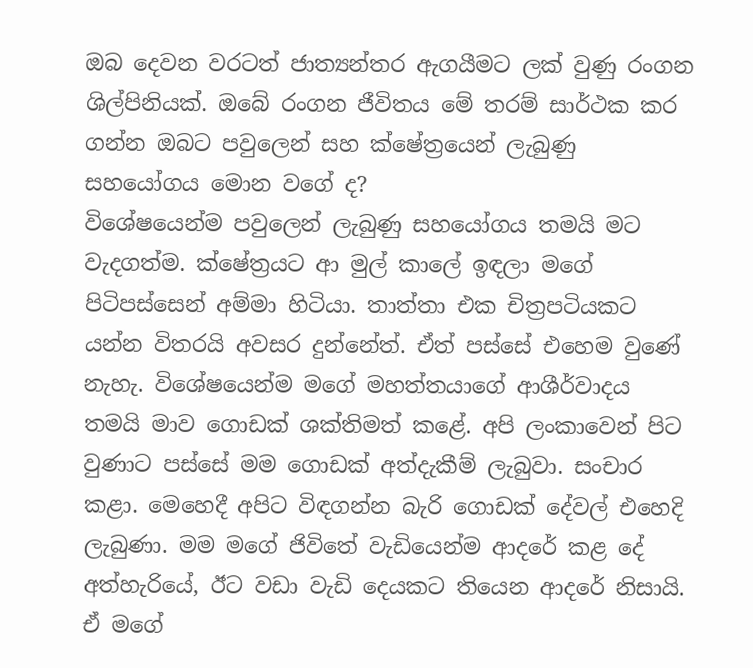ඔබ දෙවන වරටත් ජාත්‍යන්තර ඇගයීමට ලක් වුණු රංගන ශිල්පිනියක්. ඔබේ රංගන ජීවිතය මේ තරම් සාර්ථක කර ගන්න ඔබට පවුලෙන් සහ ක්ෂේත්‍රයෙන් ලැබුණු සහයෝගය මොන වගේ ද?
විශේෂයෙන්ම පවුලෙන් ලැබුණු සහයෝගය තමයි මට වැදගත්ම. ක්ෂේත්‍රයට ආ මුල් කාලේ ඉඳලා මගේ පිටිපස්සෙන් අම්මා හිටියා. තාත්තා එක චිත්‍රපටියකට යන්න විතරයි අවසර දුන්නේත්. ඒත් පස්සේ එහෙම වුණේ නැහැ. විශේෂයෙන්ම මගේ මහත්තයාගේ ආශීර්වාදය තමයි මාව ගොඩක් ශක්තිමත් කළේ. අපි ලංකාවෙන් පිට වුණාට පස්සේ මම ගොඩක් අත්දැකීම් ලැබුවා. සංචාර කළා. මෙහෙදී අපිට විඳගන්න බැරි ගොඩක් දේවල් එහෙදි ලැබුණා. මම මගේ ජිවිතේ වැඩියෙන්ම ආදරේ කළ දේ අත්හැරියේ, ඊට වඩා වැඩි දෙයකට තියෙන ආදරේ නිසායි. ඒ මගේ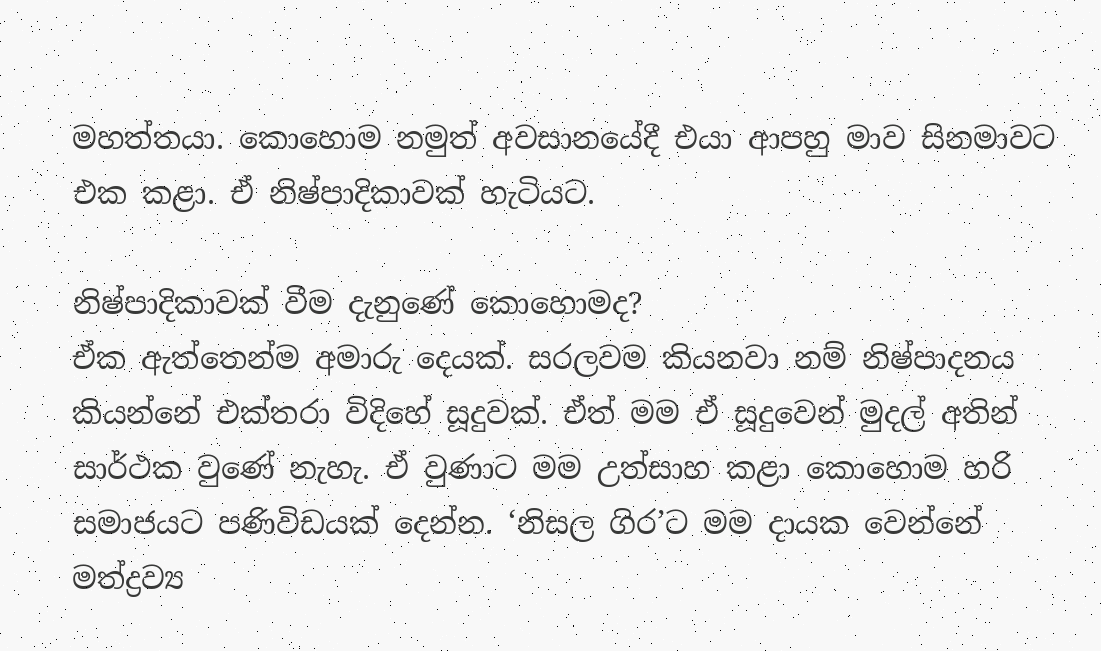මහත්තයා. කොහොම නමුත් අවසානයේදී එයා ආපහු මාව සිනමාවට එක කළා. ඒ නිෂ්පාදිකාවක් හැටියට.

නිෂ්පාදිකාවක් වීම දැනුණේ කොහොමද?
ඒක ඇත්තෙන්ම අමාරු දෙයක්. සරලවම කියනවා නම් නිෂ්පාදනය කියන්නේ එක්තරා විදිහේ සූදුවක්. ඒත් මම ඒ සූදුවෙන් මුදල් අතින් සාර්ථක වුණේ නැහැ. ඒ වුණාට මම උත්සාහ කළා කොහොම හරි සමාජයට පණිවිඩයක් දෙන්න. ‘නිසල ගිර’ට මම දායක වෙන්නේ මත්ද්‍රව්‍ය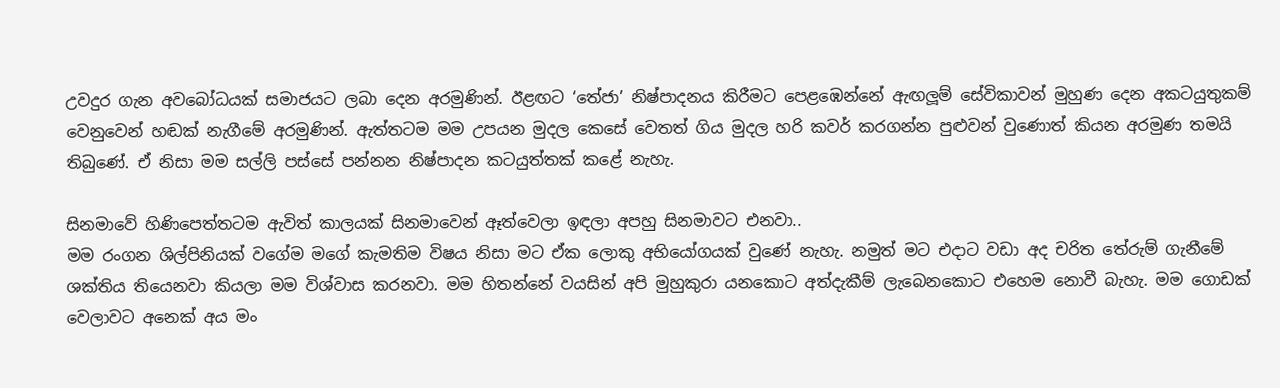උවදුර ගැන අවබෝධයක් සමාජයට ලබා දෙන අරමුණින්. ඊළඟට ‘තේජා’ නිෂ්පාදනය කිරීමට පෙළඹෙන්නේ ඇඟලූම් සේවිකාවන් මුහුණ දෙන අකටයුතුකම් වෙනුවෙන් හඬක් නැගීමේ අරමුණින්. ඇත්තටම මම උපයන මුදල කෙසේ වෙතත් ගිය මුදල හරි කවර් කරගන්න පුළුවන් වුණොත් කියන අරමුණ තමයි තිබුණේ. ඒ නිසා මම සල්ලි පස්සේ පන්නන නිෂ්පාදන කටයුත්තක් කළේ නැහැ.

සිනමාවේ හිණිපෙත්තටම ඇවිත් කාලයක් සිනමාවෙන් ඈත්වෙලා ඉඳලා අපහු සිනමාවට එනවා..
මම රංගන ශිල්පිනියක් වගේම මගේ කැමතිම විෂය නිසා මට ඒක ලොකු අභියෝගයක් වුණේ නැහැ. නමුත් මට එදාට වඩා අද චරිත තේරුම් ගැනීමේ ශක්තිය තියෙනවා කියලා මම විශ්වාස කරනවා. මම හිතන්නේ වයසින් අපි මුහුකුරා යනකොට අත්දැකීම් ලැබෙනකොට එහෙම නොවී බැහැ. මම ගොඩක් වෙලාවට අනෙක් අය මං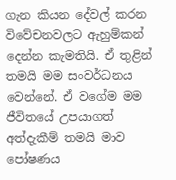ගැන කියන දේවල් කරන විවේචනවලට ඇහුම්කන් දෙන්න කැමතියි. ඒ තුළින් තමයි මම සංවර්ධනය වෙන්නේ. ඒ වගේම මම ජීවිතයේ උපයාගත් අත්දැකීම් තමයි මාව පෝෂණය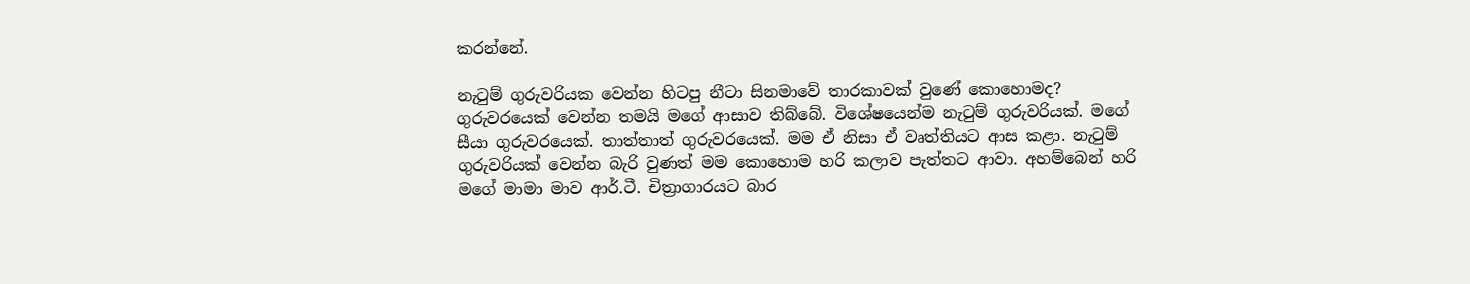කරන්නේ.

නැටුම් ගුරුවරියක වෙන්න හිටපු නීටා සිනමාවේ තාරකාවක් වුණේ කොහොමද?
ගුරුවරයෙක් වෙන්න තමයි මගේ ආසාව තිබ්බේ. විශේෂයෙන්ම නැටුම් ගුරුවරියක්. මගේ සීයා ගුරුවරයෙක්. තාත්තාත් ගුරුවරයෙක්. මම ඒ නිසා ඒ වෘත්තියට ආස කළා. නැටුම් ගුරුවරියක් වෙන්න බැරි වුණත් මම කොහොම හරි කලාව පැත්තට ආවා. අහම්බෙන් හරි මගේ මාමා මාව ආර්.ටී. චිත්‍රාගාරයට බාර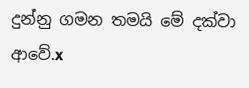දුන්නු ගමන තමයි මේ දක්වා ආවේ.x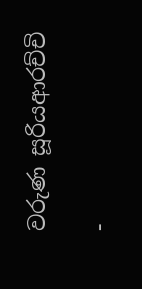වරුණ සූරියආරච්චි

-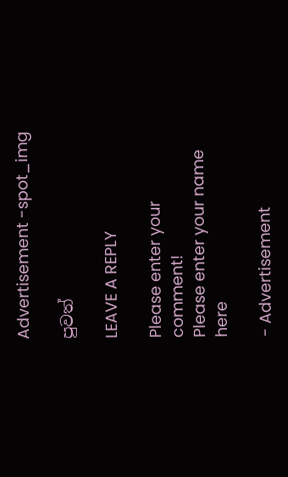Advertisement -spot_img

පුවත්

LEAVE A REPLY

Please enter your comment!
Please enter your name here

- Advertisement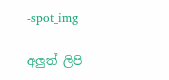-spot_img

අලුත් ලිපි